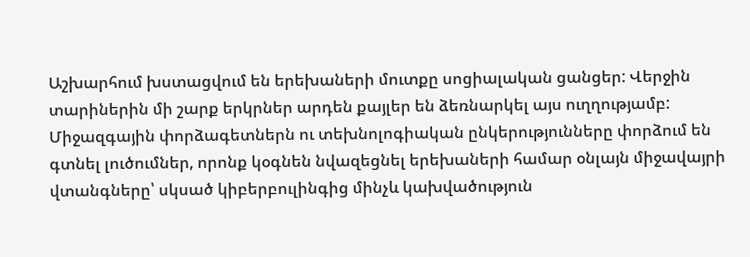Աշխարհում խստացվում են երեխաների մուտքը սոցիալական ցանցեր: Վերջին տարիներին մի շարք երկրներ արդեն քայլեր են ձեռնարկել այս ուղղությամբ: Միջազգային փորձագետներն ու տեխնոլոգիական ընկերությունները փորձում են գտնել լուծումներ, որոնք կօգնեն նվազեցնել երեխաների համար օնլայն միջավայրի վտանգները՝ սկսած կիբերբուլինգից մինչև կախվածություն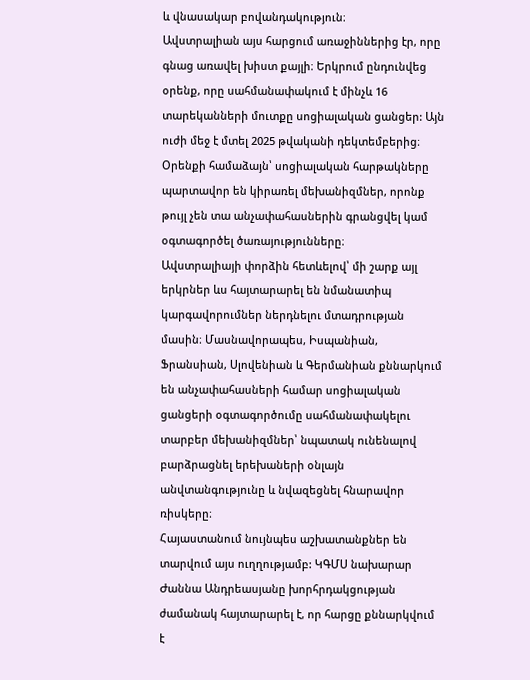և վնասակար բովանդակություն։
Ավստրալիան այս հարցում առաջիններից էր, որը գնաց առավել խիստ քայլի։ Երկրում ընդունվեց օրենք, որը սահմանափակում է մինչև 16 տարեկանների մուտքը սոցիալական ցանցեր: Այն ուժի մեջ է մտել 2025 թվականի դեկտեմբերից։ Օրենքի համաձայն՝ սոցիալական հարթակները պարտավոր են կիրառել մեխանիզմներ, որոնք թույլ չեն տա անչափահասներին գրանցվել կամ օգտագործել ծառայությունները։
Ավստրալիայի փորձին հետևելով՝ մի շարք այլ երկրներ ևս հայտարարել են նմանատիպ կարգավորումներ ներդնելու մտադրության մասին։ Մասնավորապես, Իսպանիան, Ֆրանսիան, Սլովենիան և Գերմանիան քննարկում են անչափահասների համար սոցիալական ցանցերի օգտագործումը սահմանափակելու տարբեր մեխանիզմներ՝ նպատակ ունենալով բարձրացնել երեխաների օնլայն անվտանգությունը և նվազեցնել հնարավոր ռիսկերը։
Հայաստանում նույնպես աշխատանքներ են տարվում այս ուղղությամբ: ԿԳՄՍ նախարար Ժաննա Անդրեասյանը խորհրդակցության ժամանակ հայտարարել է, որ հարցը քննարկվում է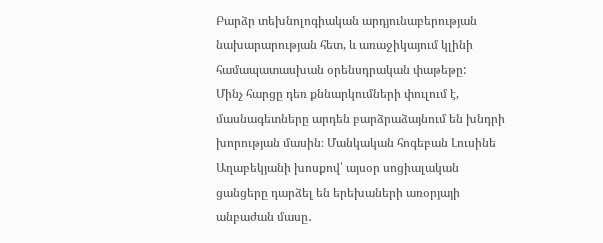Բարձր տեխնոլոգիական արդյունաբերության նախարարության հետ, և առաջիկայում կլինի համապատասխան օրենսդրական փաթեթը:
Մինչ հարցը դեռ քննարկումների փուլում է, մասնագետները արդեն բարձրաձայնում են խնդրի խորության մասին։ Մանկական հոգեբան Լուսինե Աղաբեկյանի խոսքով՝ այսօր սոցիալական ցանցերը դարձել են երեխաների առօրյայի անբաժան մասը․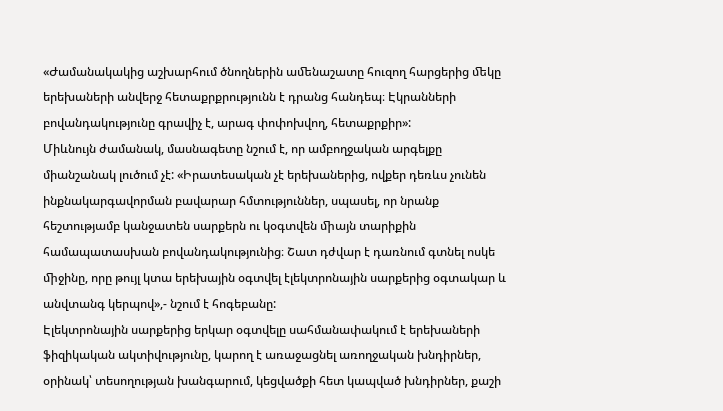«Ժամանակակից աշխարհում ծնողներին աﬔնաշատը հուզող հարցերից ﬔկը երեխաների անվերջ հետաքրքրությունն է դրանց հանդեպ։ Էկրանների բովանդակությունը գրավիչ է, արագ փոփոխվող, հետաքրքիր»:
Միևնույն ժամանակ, մասնագետը նշում է, որ ամբողջական արգելքը միանշանակ լուծում չէ: «Իրատեսական չէ երեխաներից, ովքեր դեռևս չունեն ինքնակարգավորման բավարար հմտություններ, սպասել, որ նրանք հեշտությամբ կանջատեն սարքերն ու կօգտվեն ﬕայն տարիքին համապատասխան բովանդակությունից։ Շատ դժվար է դառնում գտնել ոսկե ﬕջինը, որը թույլ կտա երեխային օգտվել էլեկտրոնային սարքերից օգտակար և անվտանգ կերպով»,- նշում է հոգեբանը:
Էլեկտրոնային սարքերից երկար օգտվելը սահմանափակում է երեխաների ֆիզիկական ակտիվությունը, կարող է առաջացնել առողջական խնդիրներ, օրինակ՝ տեսողության խանգարում, կեցվածքի հետ կապված խնդիրներ, քաշի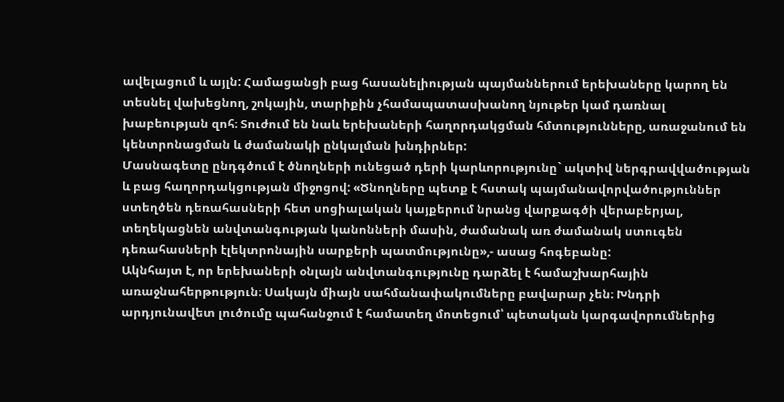ավելացում և այլն: Համացանցի բաց հասանելիության պայմաններում երեխաները կարող են տեսնել վախեցնող, շոկային, տարիքին չհամապատասխանող նյութեր կամ դառնալ խաբեության զոհ։ Տուժում են նաև երեխաների հաղորդակցման հմտությունները, առաջանում են կենտրոնացման և ժամանակի ընկալման խնդիրներ:
Մասնագետը ընդգծում է ծնողների ունեցած դերի կարևորությունը` ակտիվ ներգրավվածության և բաց հաղորդակցության միջոցով: «Ծնողները պետք է հստակ պայմանավորվածություններ ստեղծեն դեռահասների հետ սոցիալական կայքերում նրանց վարքագծի վերաբերյալ, տեղեկացնեն անվտանգության կանոնների մասին, ժամանակ առ ժամանակ ստուգեն դեռահասների էլեկտրոնային սարքերի պատմությունը»,- ասաց հոգեբանը:
Ակնհայտ է, որ երեխաների օնլայն անվտանգությունը դարձել է համաշխարհային առաջնահերթություն։ Սակայն միայն սահմանափակումները բավարար չեն։ Խնդրի արդյունավետ լուծումը պահանջում է համատեղ մոտեցում՝ պետական կարգավորումներից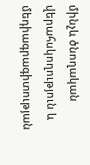մինչև ծնողական վերահսկողություն և մեդիագրագիտության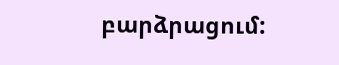բարձրացում: